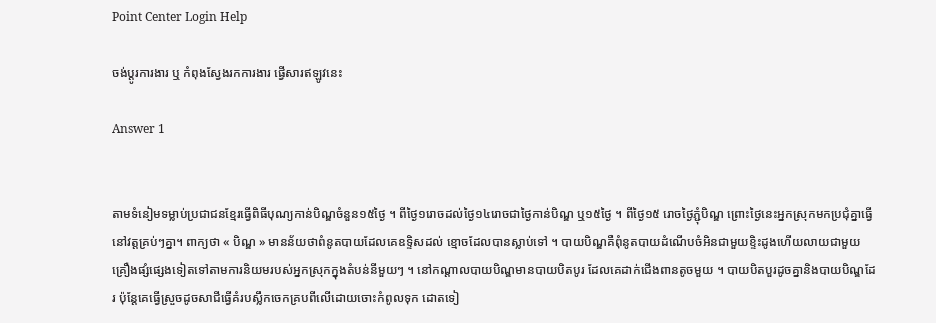Point Center Login Help

ចង់ប្តូរការងារ ឬ កំពុងស្វែងរកការងារ ផ្វើសារឥឡូវនេះ

Answer 1


តាមទំនៀមទម្លាប់ប្រជាជនខ្មែរធ្វើពិធីបុណ្យកាន់បិណ្ឌចំនួន១៥ថ្ងៃ ។ ពីថ្ងៃ១រោចដល់ថ្ងៃ១៤រោចជាថ្ងៃកាន់បិណ្ឌ ឬ១៥ថ្ងៃ ។ ពីថ្ងៃ១៥ រោចថ្ងៃភ្ជុំបិណ្ឌ ព្រោះថ្ងៃនេះអ្នកស្រុកមកប្រជុំគ្នាធ្វើនៅវត្តគ្រប់ៗគ្នា។ ពាក្យថា « បិណ្ឌ » មានន័យថាពំនូតបាយដែលគេឧទ្ទិសដល់ ខ្មោចដែលបានស្លាប់ទៅ ។ បាយបិណ្ឌគឺពុំនូតបាយដំណើបចំអិនជាមួយខ្ទិះដូងហើយលាយជាមួយគ្រឿងផ្សំផ្សេងទៀតទៅតាមការនិយមរបស់អ្នកស្រុកក្នុងតំបន់នីមួយៗ ។ នៅកណ្តាលបាយបិណ្ឌមានបាយបិតបូរ ដែលគេដាក់ជើងពានតូចមួយ ។ បាយបិតបួរដូចគ្នានិងបាយបិណ្ឌដែរ ប៉ុន្តែគេធ្វើស្រួចដូចសាជីធ្វើគំរបស្លឹកចេកគ្របពីលើដោយចោះកំពូលទុក ដោតទៀ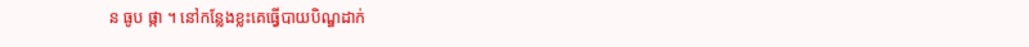ន ធូប ផ្កា ។ នៅកន្លែងខ្លះគេធ្វើបាយបិណ្ឌដាក់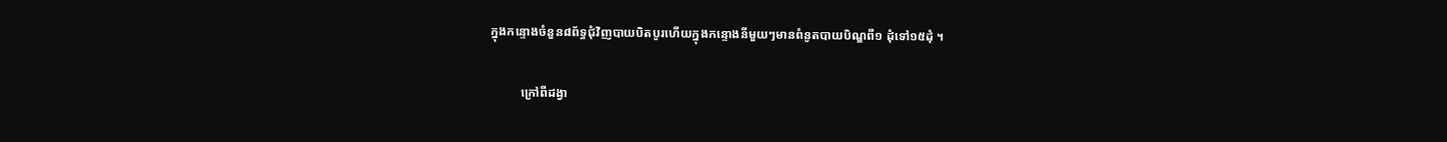ក្នុងកន្ទោងចំនួន៨ព័ទ្ធជុំវិញបាយបិតបូរហើយក្នុងកន្ទោងនីមួយៗមានពំនូតបាយបិណ្ឌពី១ ដុំទៅ១៥ដុំ ។

          ក្រៅពីដង្វា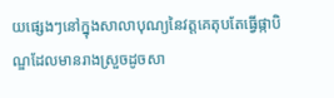យផ្សេងៗនៅក្នុងសាលាបុណ្យនៃវត្តគេតុបតែធ្វើផ្កាបិណ្ឌដែលមានរាងស្រួចដូចសា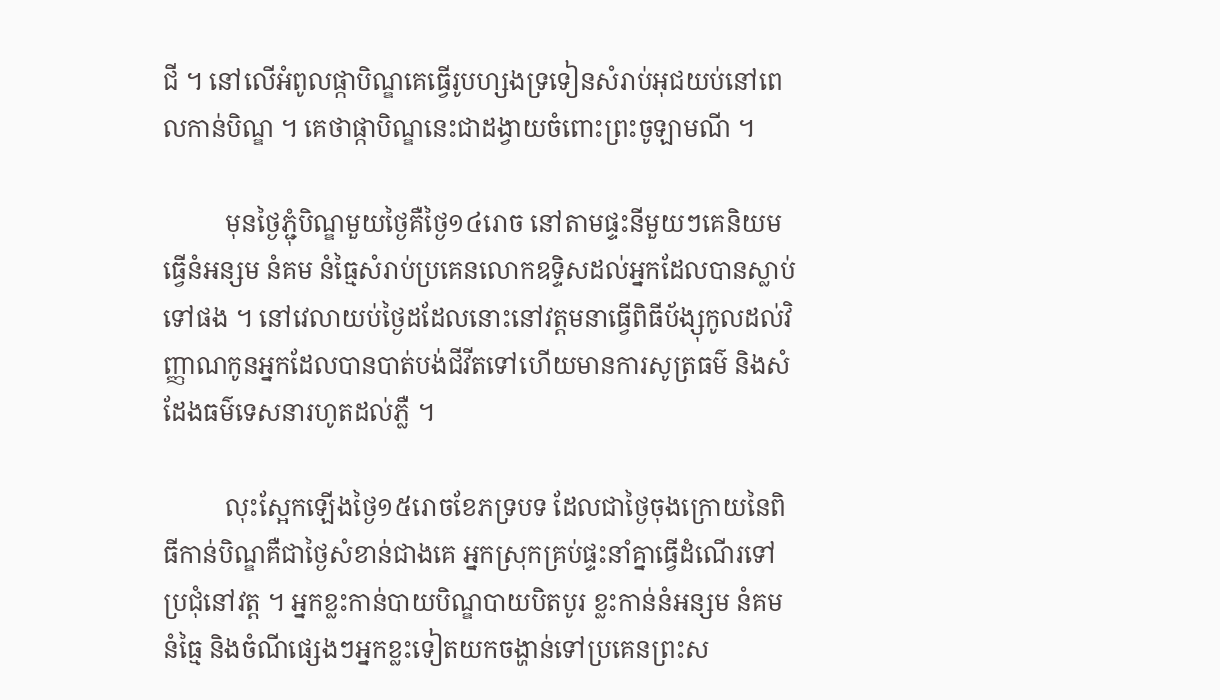ជី ។ នៅលើអំពូលផ្កាបិណ្ឌគេធ្វើរូបហ្សងទ្រទៀនសំរាប់អុជយប់នៅពេលកាន់បិណ្ឌ ។ គេថាផ្កាបិណ្ឌនេះជាដង្វាយចំពោះព្រះចូឡាមណី ។

          មុនថ្ងៃភ្ជុំបិណ្ឌមួយថ្ងៃគឺថ្ងៃ១៤រោច នៅតាមផ្ទះនីមួយៗគេនិយមធ្វើនំអន្សម នំគម នំធ្មៃសំរាប់ប្រគេនលោកឧទ្ទិសដល់អ្នកដែលបានស្លាប់ទៅផង ។ នៅវេលាយប់ថ្ងៃដដែលនោះនៅវត្តមនាធ្វើពិធីប័ង្សុកូលដល់វិញ្ញាណកូនអ្នកដែលបានបាត់បង់ជីវីតទៅហើយមានការសូត្រធម៌ និងសំដែងធម៌ទេសនារហូតដល់ភ្លឺ ។

          លុះស្អែកឡើងថ្ងៃ១៥រោចខែភទ្របទ ដែលជាថ្ងៃចុងក្រោយនៃពិធីកាន់បិណ្ឌគឺជាថ្ងៃសំខាន់ជាងគេ អ្នកស្រុកគ្រប់ផ្ទះនាំគ្នាធ្វើដំណើរទៅប្រជុំនៅវត្ត ។ អ្នកខ្លះកាន់បាយបិណ្ឌបាយបិតបូរ ខ្លះកាន់នំអន្សម នំគម នំធ្មៃ និងចំណីផ្សេងៗអ្នកខ្លះទៀតយកចង្ហាន់ទៅប្រគេនព្រះស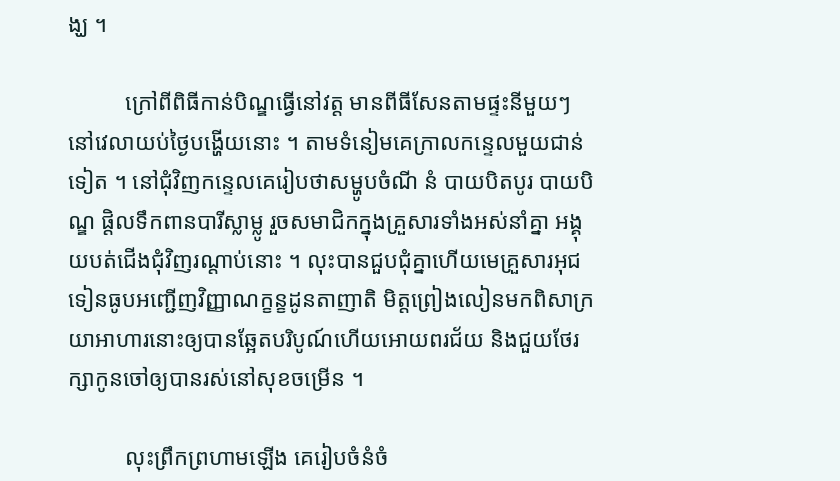ង្ឃ ។

          ក្រៅពីពិធីកាន់បិណ្ឌធ្វើនៅវត្ត មានពីធីសែនតាមផ្ទះនីមួយៗ នៅវេលាយប់ថ្ងៃបង្ហើយនោះ ។ តាមទំនៀមគេក្រាលកន្ទេលមួយជាន់ទៀត ។ នៅជុំវិញកន្ទេលគេរៀបថាសម្ហូបចំណី នំ បាយបិតបូរ បាយបិណ្ឌ ផ្តិលទឹកពានបារីស្លាម្លូ រួចសមាជិកក្នុងគ្រួសារទាំងអស់នាំគ្នា អង្គុយបត់ជើងជុំវិញរណ្តាប់នោះ ។ លុះបានជួបជុំគ្នាហើយមេគ្រួសារអុជទៀនធូបអញ្ជើញវិញ្ញាណក្ខន្ខដូនតាញាតិ មិត្តព្រៀងលៀនមកពិសាក្រយាអាហារនោះឲ្យបានឆ្អែតបរិបូណ៍ហើយអោយពរជ័យ និងជួយថែរក្សាកូនចៅឲ្យបានរស់នៅសុខចម្រើន ។

          លុះព្រឹកព្រហាមឡើង គេរៀបចំនំចំ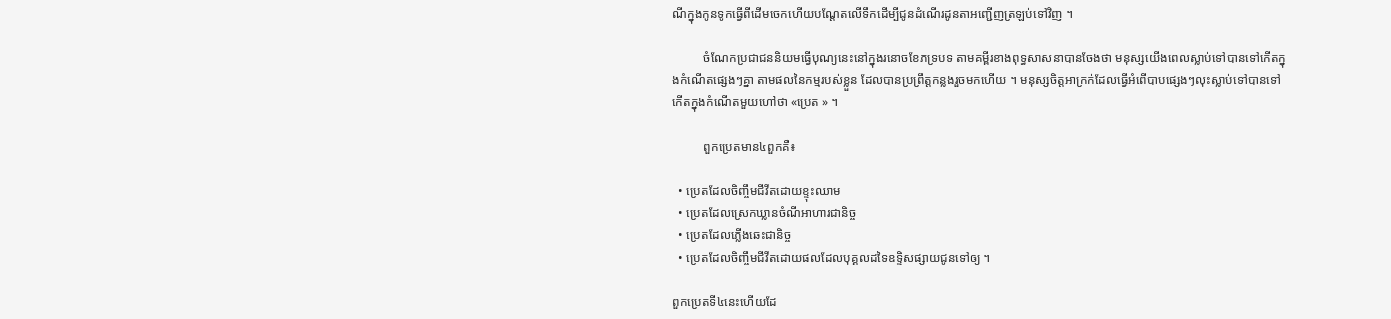ណីក្នុងកូនទូកធ្វើពីដើមចេកហើយបណ្តែតលើទឹកដើម្បីជូនដំណើរដូនតាអញ្ជើញត្រឡប់ទៅវិញ ។

          ចំណែកប្រជាជននិយមធ្វើបុណ្យនេះនៅក្នុងរនោចខែភទ្របទ តាមគម្ពីរខាងពុទ្ធសាសនាបានចែងថា មនុស្សយើងពេលស្លាប់ទៅបានទៅកើតក្នុងកំណើតផ្សេងៗគ្នា តាមផលនៃកម្មរបស់ខ្លួន ដែលបានប្រព្រឹត្តកន្លងរួចមកហើយ ។ មនុស្សចិត្តអាក្រក់ដែលធ្វើអំពើបាបផ្សេងៗលុះស្លាប់ទៅបានទៅកើតក្នុងកំណើតមួយហៅថា «ប្រេត » ។

          ពួកប្រេតមាន៤ពួកគឺ៖

  • ប្រេតដែលចិញ្ចឹមជីវីតដោយខ្ទុះឈាម
  • ប្រេតដែលស្រេកឃ្លានចំណីអាហារជានិច្ច
  • ប្រេតដែលភ្លើងឆេះជានិច្ច
  • ប្រេតដែលចិញ្ចឹមជីវីតដោយផលដែលបុគ្គលដទៃឧទ្ទិសផ្សាយជូនទៅឲ្យ ។

ពួកប្រេតទី៤នេះហើយដែ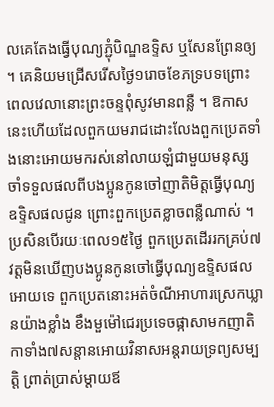លគេតែងធ្វើបុណ្យភ្ជុំបិណ្ឌឧទ្ទិស ឬសែនព្រែនឲ្យ ។ គេនិយមជ្រើសរើសថ្ងៃ១រោចខែភទ្របទព្រោះពេលវេលានោះព្រះចន្ទពុំសូវមានពន្លឺ ។ ឱកាសនេះហើយដែលពួកយមរាជដោះលែងពួកប្រេតទាំងនោះអោយមករស់នៅលាយឡំជាមួយមនុស្សចាំទទួលផលពីបងប្អូនកូនចៅញាតិមិត្តធ្វើបុណ្យឧទ្ទិសផលជូន ព្រោះពួកប្រេតខ្លាចពន្លឺណាស់ ។ ប្រសិនបើរយៈពេល១៥ថ្ងៃ ពួកប្រេតដើររកគ្រប់៧វត្តមិនឃើញបងប្អូនកូនចៅធ្វើបុណ្យឧទ្ទិសផលអោយទេ ពួកប្រេតនោះអត់ចំណីអាហារស្រេកឃ្លានយ៉ាងខ្លាំង ខឹងមួម៉ៅជេរប្រទេចផ្កាសាមកញាតិកាទាំង៧សន្តានអោយវិនាសអន្តរាយទ្រព្យសម្បត្តិ ព្រាត់ប្រាស់ម្តាយឪ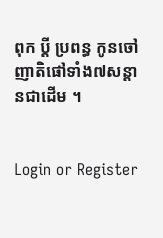ពុក ប្តី ប្រពន្ធ កូនចៅ ញាតិផៅទាំង៧សន្តានជាដើម ។


Login or Register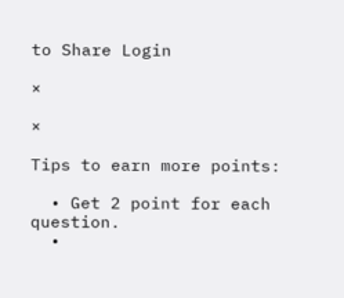to Share Login

×

×

Tips to earn more points:

  • Get 2 point for each question.
  •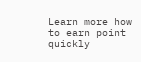Learn more how to earn point quickly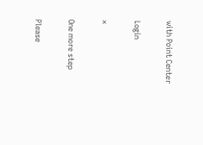with Point Center

Login

×

One more step

Please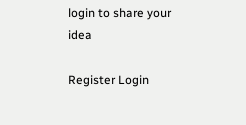login to share your idea

Register Login